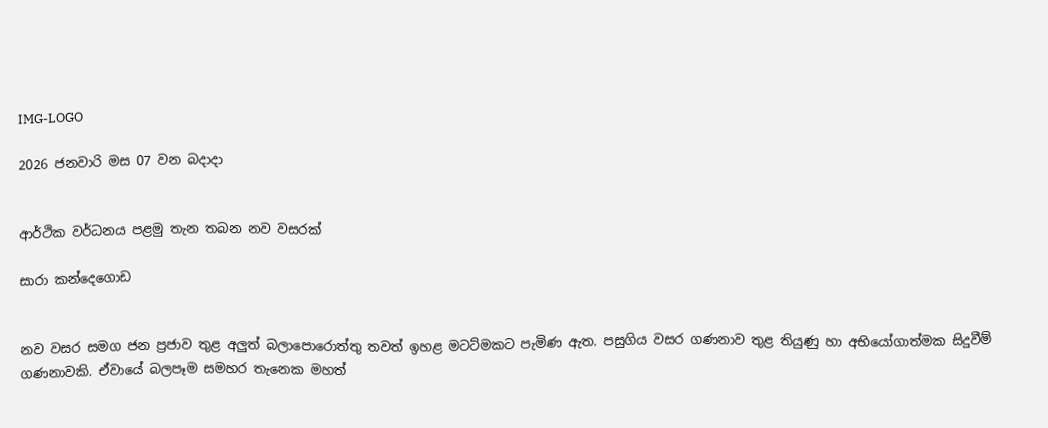IMG-LOGO

2026 ජනවාරි මස 07 වන බදාදා


ආර්ථික වර්ධනය පළමු තැන තබන නව වසරක්

සාරා කන්දෙගොඩ


නව වසර සමග ජන ප්‍රජාව තුළ අලුත් බලාපොරොත්තු තවත් ඉහළ මටට්මකට පැමිණ ඇත. පසුගිය වසර ගණනාව තුළ තියුණු හා අභියෝගාත්මක සිදුවීම් ගණනාවකි. ඒවායේ බලපෑම සමහර තැනෙක මහත්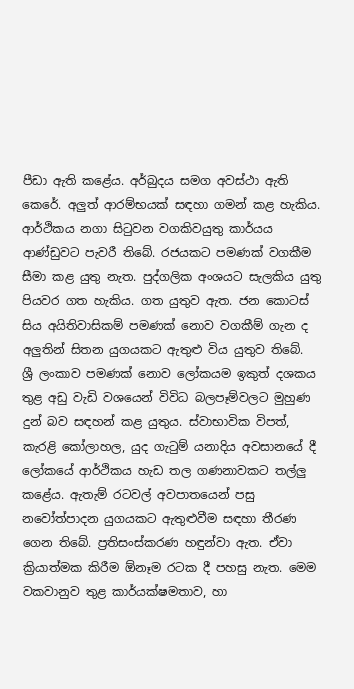පීඩා ඇති කළේය. අර්බුදය සමග අවස්ථා ඇති කෙරේ. අලුත් ආරම්භයක් සඳහා ගමන් කළ හැකිය. ආර්ථිකය නගා සිටුවන වගකිවයුතු කාර්යය ආණ්ඩුවට පැවරී තිබේ. රජයකට පමණක් වගකීම සීමා කළ යුතු නැත. පුද්ගලික අංශයට සැලකිය යුතු පියවර ගත හැකිය. ගත යුතුව ඇත. ජන කොටස් සිය අයිතිවාසිකම් පමණක් නොව වගකීම් ගැන ද අලුතින් සිතන යුගයකට ඇතුළු විය යුතුව තිබේ.
ශ්‍රී ලංකාව පමණක් නොව ලෝකයම ඉකුත් දශකය තුළ අඩු වැඩි වශයෙන් විවිධ බලපෑම්වලට මුහුණ දුන් බව සඳහන් කළ යුතුය. ස්වාභාවික විපත්, කැරළි කෝලාහල, යුද ගැටුම් යනාදිය අවසානයේ දී ලෝකයේ ආර්ථිකය හැඩ තල ගණනාවකට තල්ලු කළේය. ඇතැම් රටවල් අවපාතයෙන් පසු නවෝත්පාදන යුගයකට ඇතුළුවීම සඳහා තීරණ ගෙන තිබේ. ප්‍රතිසංස්කරණ හඳුන්වා ඇත. ඒවා ක්‍රියාත්මක කිරීම ඕනෑම රටක දී පහසු නැත. මෙම වකවානුව තුළ කාර්යක්ෂමතාව, හා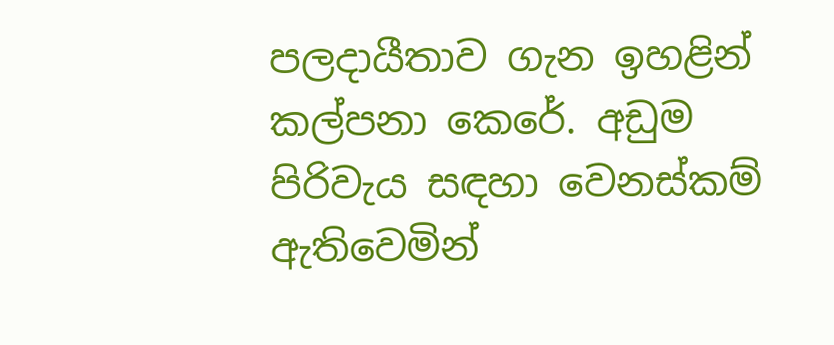පලදායීතාව ගැන ඉහළින් කල්පනා කෙරේ. අඩුම පිරිවැය සඳහා වෙනස්කම් ඇතිවෙමින්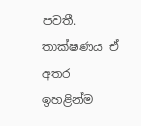පවතී. තාක්ෂණය ඒ අතර ඉහළින්ම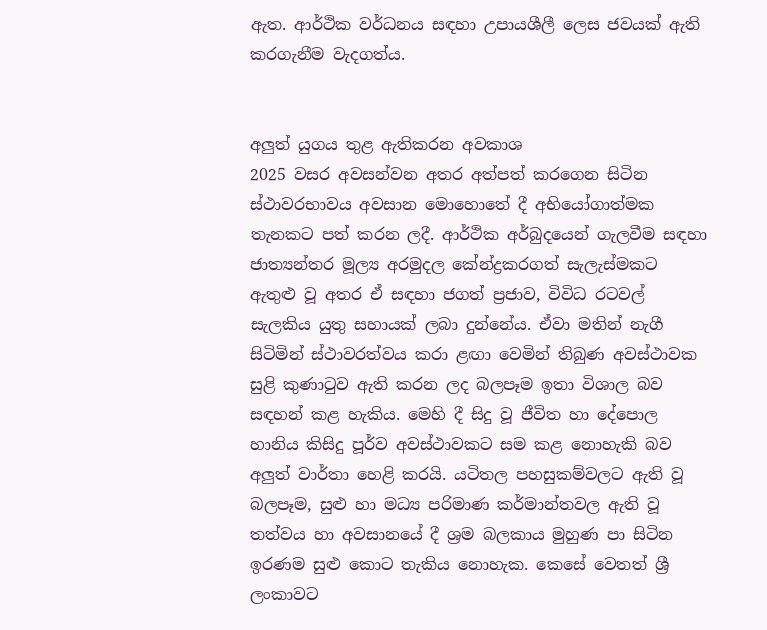ඇත. ආර්ථික වර්ධනය සඳහා උපායශීලී ලෙස ජවයක් ඇති කරගැනීම වැදගත්ය.


අලුත් යුගය තුළ ඇතිකරන අවකාශ
2025 වසර අවසන්වන අතර අත්පත් කරගෙන සිටින ස්ථාවරභාවය අවසාන මොහොතේ දී අභියෝගාත්මක තැනකට පත් කරන ලදී. ආර්ථික අර්බුදයෙන් ගැලවීම සඳහා ජාත්‍යන්තර මූල්‍ය අරමුදල කේන්ද්‍රකරගත් සැලැස්මකට ඇතුළු වූ අතර ඒ සඳහා ජගත් ප්‍රජාව, විවිධ රටවල් සැලකිය යුතු සහායක් ලබා දුන්නේය. ඒවා මතින් නැගී සිටිමින් ස්ථාවරත්වය කරා ළඟා වෙමින් තිබුණ අවස්ථාවක සුළි කුණාටුව ඇති කරන ලද බලපෑම ඉතා විශාල බව සඳහන් කළ හැකිය. මෙහි දී සිදු වූ ජීවිත හා දේපොල හානිය කිසිදු පූර්ව අවස්ථාවකට සම කළ නොහැකි බව අලුත් වාර්තා හෙළි කරයි. යටිතල පහසුකම්වලට ඇති වූ බලපෑම, සුළු හා මධ්‍ය පරිමාණ කර්මාන්තවල ඇති වූ තත්වය හා අවසානයේ දී ශ්‍රම බලකාය මුහුණ පා සිටින ඉරණම සුළු කොට තැකිය නොහැක. කෙසේ වෙතත් ශ්‍රී ලංකාවට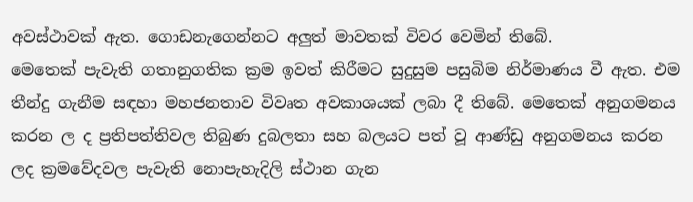අවස්ථාවක් ඇත. ගොඩනැගෙන්නට අලුත් මාවතක් විවර වෙමින් තිබේ.
මෙතෙක් පැවැති ගතානුගතික ක්‍රම ඉවත් කිරීමට සුදුසුම පසුබිම නිර්මාණය වී ඇත. එම තීන්දු ගැනීම සඳහා මහජනතාව විවෘත අවකාශයක් ලබා දී තිබේ. මෙතෙක් අනුගමනය කරන ල ද ප්‍රතිපත්තිවල තිබුණ දුබලතා සහ බලයට පත් වූ ආණ්ඩු අනුගමනය කරන ලද ක්‍රමවේදවල පැවැති නොපැහැදිලි ස්ථාන ගැන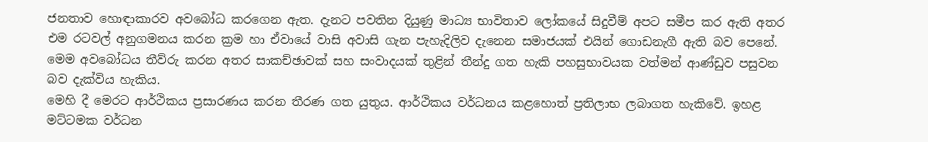ජනතාව හොඳාකාරව අවබෝධ කරගෙන ඇත. දැනට පවතින දියුණු මාධ්‍ය භාවිතාව ලෝකයේ සිදුවීම් අපට සමීප කර ඇති අතර එම රටවල් අනුගමනය කරන ක්‍රම හා ඒවායේ වාසි අවාසි ගැන පැහැදිලිව දැනෙන සමාජයක් එයින් ගොඩනැගී ඇති බව පෙනේ. මෙම අවබෝධය තීව්රු කරන අතර සාකච්ඡාවක් සහ සංවාදයක් තුළින් තීන්දු ගත හැකි පහසුභාවයක වත්මන් ආණ්ඩුව පසුවන බව දැක්විය හැකිය.
මෙහි දී මෙරට ආර්ථිකය ප්‍රසාරණය කරන තීරණ ගත යුතුය. ආර්ථිකය වර්ධනය කළහොත් ප්‍රතිලාභ ලබාගත හැකිවේ. ඉහළ මට්ටමක වර්ධන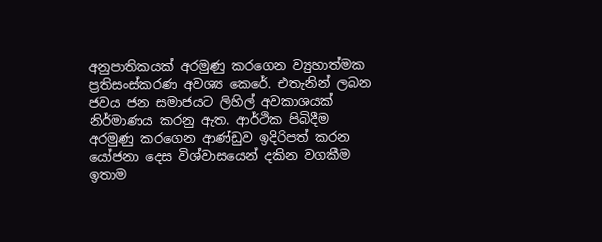අනුපාතිකයක් අරමුණු කරගෙන ව්‍යුහාත්මක ප්‍රතිසංස්කරණ අවශ්‍ය කෙරේ. එතැනින් ලබන ජවය ජන සමාජයට ලිහිල් අවකාශයක් නිර්මාණය කරනු ඇත. ආර්ථික පිබිදීම අරමුණු කරගෙන ආණ්ඩුව ඉදිරිපත් කරන යෝජනා දෙස විශ්වාසයෙන් දකින වගකීම ඉතාම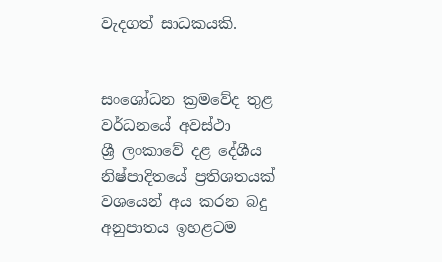වැදගත් සාධකයකි.


සංශෝධන ක්‍රමවේද තුළ වර්ධනයේ අවස්ථා
ශ්‍රී ලංකාවේ දළ දේශීය නිෂ්පාදිතයේ ප්‍රතිශතයක් වශයෙන් අය කරන බදු අනුපාතය ඉහළටම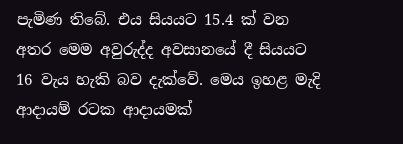පැමිණ තිබේ. එය සියයට 15.4 ක් වන අතර මෙම අවුරුද්ද අවසානයේ දී සියයට 16 වැය හැකි බව දැක්වේ. මෙය ඉහළ මැදි ආදායම් රටක ආදායමක්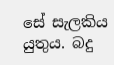සේ සැලකිය යුතුය. බදු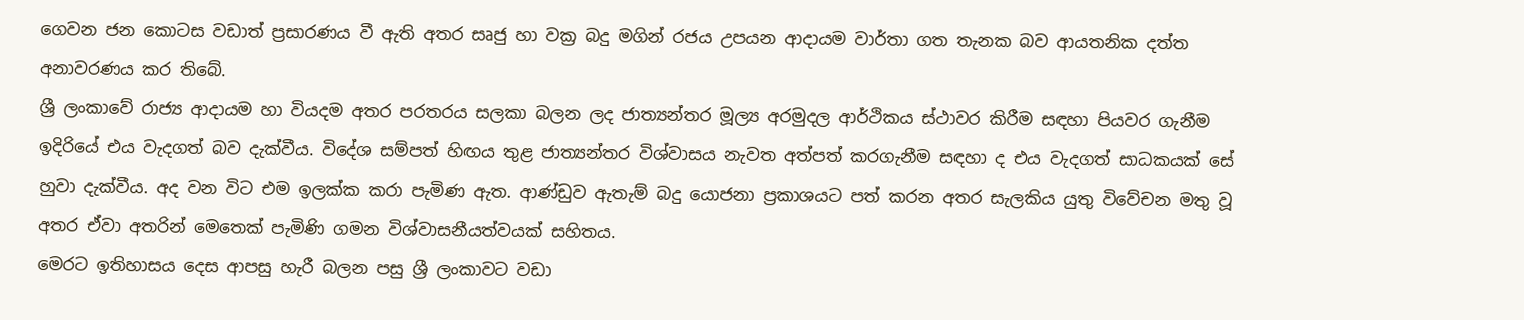ගෙවන ජන කොටස වඩාත් ප්‍රසාරණය වී ඇති අතර සෘජු හා වක්‍ර බදු මගින් රජය උපයන ආදායම වාර්තා ගත තැනක බව ආයතනික දත්ත අනාවරණය කර තිබේ.
ශ්‍රී ලංකාවේ රාජ්‍ය ආදායම හා වියදම අතර පරතරය සලකා බලන ලද ජාත්‍යන්තර මූල්‍ය අරමුදල ආර්ථිකය ස්ථාවර කිරීම සඳහා පියවර ගැනීම ඉදිරියේ එය වැදගත් බව දැක්වීය. විදේශ සම්පත් හිඟය තුළ ජාත්‍යන්තර විශ්වාසය නැවත අත්පත් කරගැනීම සඳහා ද එය වැදගත් සාධකයක් සේ හුවා දැක්වීය. අද වන විට එම ඉලක්ක කරා පැමිණ ඇත. ආණ්ඩුව ඇතැම් බදු යොජනා ප්‍රකාශයට පත් කරන අතර සැලකිය යුතු විවේචන මතු වූ අතර ඒවා අතරින් මෙතෙක් පැමිණි ගමන විශ්වාසනීයත්වයක් සහිතය.
මෙරට ඉතිහාසය දෙස ආපසු හැරී බලන පසු ශ්‍රී ලංකාවට වඩා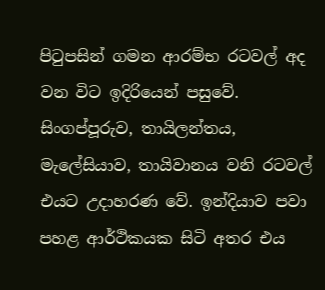පිටුපසින් ගමන ආරම්භ රටවල් අද වන විට ඉදිරියෙන් පසුවේ. සිංගප්පූරුව, තායිලන්තය, මැලේසියාව, තායිවානය වනි රටවල් එයට උදාහරණ වේ. ඉන්දියාව පවා පහළ ආර්ථිකයක සිටි අතර එය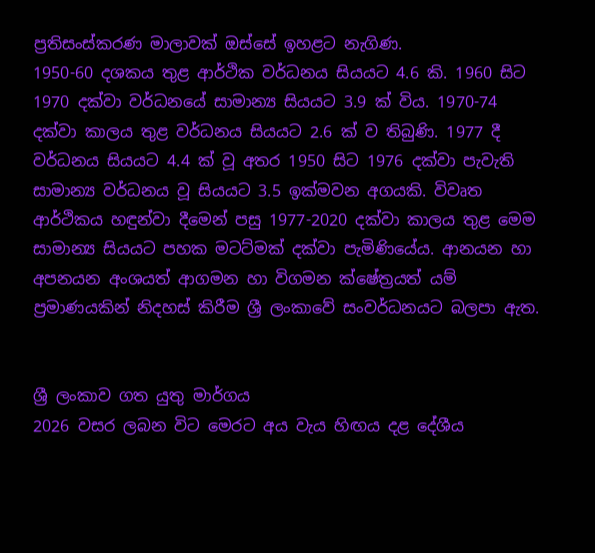ප්‍රතිසංස්කරණ මාලාවක් ඔස්සේ ඉහළට නැගිණ.
1950-60 දශකය තුළ ආර්ථික වර්ධනය සියයට 4.6 කි. 1960 සිට 1970 දක්වා වර්ධනයේ සාමාන්‍ය සියයට 3.9 ක් විය. 1970-74 දක්වා කාලය තුළ වර්ධනය සියයට 2.6 ක් ව තිබුණි. 1977 දී වර්ධනය සියයට 4.4 ක් වූ අතර 1950 සිට 1976 දක්වා පැවැති සාමාන්‍ය වර්ධනය වූ සියයට 3.5 ඉක්මවන අගයකි. විවෘත ආර්ථිකය හඳුන්වා දීමෙන් පසු 1977-2020 දක්වා කාලය තුළ මෙම සාමාන්‍ය සියයට පහක මටට්මක් දක්වා පැමිණියේය. ආනයන හා අපනයන අංශයත් ආගමන හා විගමන ක්ෂේත්‍රයත් යම් ප්‍රමාණයකින් නිදහස් කිරීම ශ්‍රී ලංකාවේ සංවර්ධනයට බලපා ඇත.


ශ්‍රී ලංකාව ගත යුතු මාර්ගය
2026 වසර ලබන විට මෙරට අය වැය හිඟය දළ දේශීය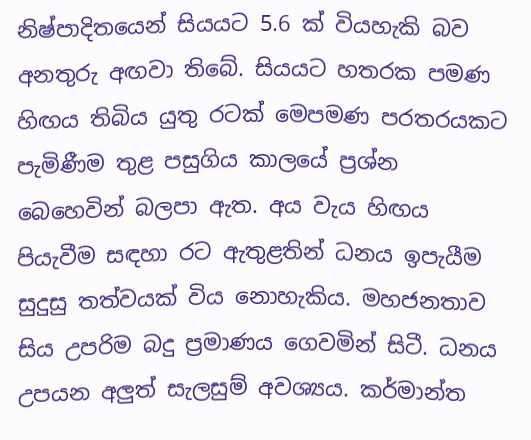නිෂ්පාදිතයෙන් සියයට 5.6 ක් වියහැකි බව අනතුරු අඟවා තිබේ. සියයට හතරක පමණ හිඟය තිබිය යුතු රටක් මෙපමණ පරතරයකට පැමිණීම තුළ පසුගිය කාලයේ ප්‍රශ්න බෙහෙවින් බලපා ඇත. අය වැය හිඟය පියැවීම සඳහා රට ඇතුළතින් ධනය ඉපැයීම සුදුසු තත්වයක් විය නොහැකිය. මහජනතාව සිය උපරිම බදු ප්‍රමාණය ගෙවමින් සිටී. ධනය උපයන අලුත් සැලසුම් අවශ්‍යය. කර්මාන්ත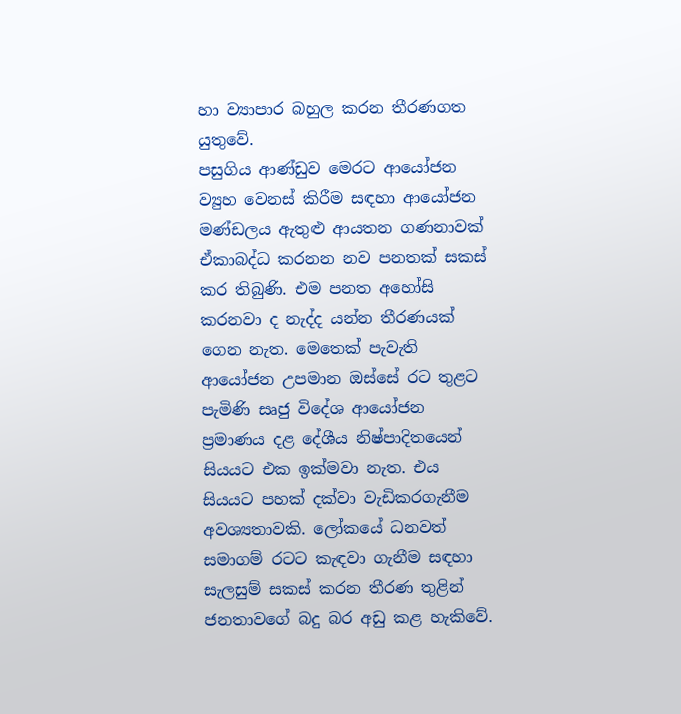හා ව්‍යාපාර බහුල කරන තීරණගත යුතුවේ.
පසුගිය ආණ්ඩුව මෙරට ආයෝජන ව්‍යුහ වෙනස් කිරීම සඳහා ආයෝජන මණ්ඩලය ඇතුළු ආයතන ගණනාවක් ඒකාබද්ධ කරනන නව පනතක් සකස් කර තිබුණි. එම පනත අහෝසි කරනවා ද නැද්ද යන්න තීරණයක් ගෙන නැත. මෙතෙක් පැවැති ආයෝජන උපමාන ඔස්සේ රට තුළට පැමිණි සෘජු විදේශ ආයෝජන ප්‍රමාණය දළ දේශීය නිෂ්පාදිතයෙන් සියයට එක ඉක්මවා නැත. එය සියයට පහක් දක්වා වැඩිකරගැනීම අවශ්‍යතාවකි. ලෝකයේ ධනවත් සමාගම් රටට කැඳවා ගැනීම සඳහා සැලසුම් සකස් කරන තීරණ තුළින් ජනතාවගේ බදු බර අඩු කළ හැකිවේ.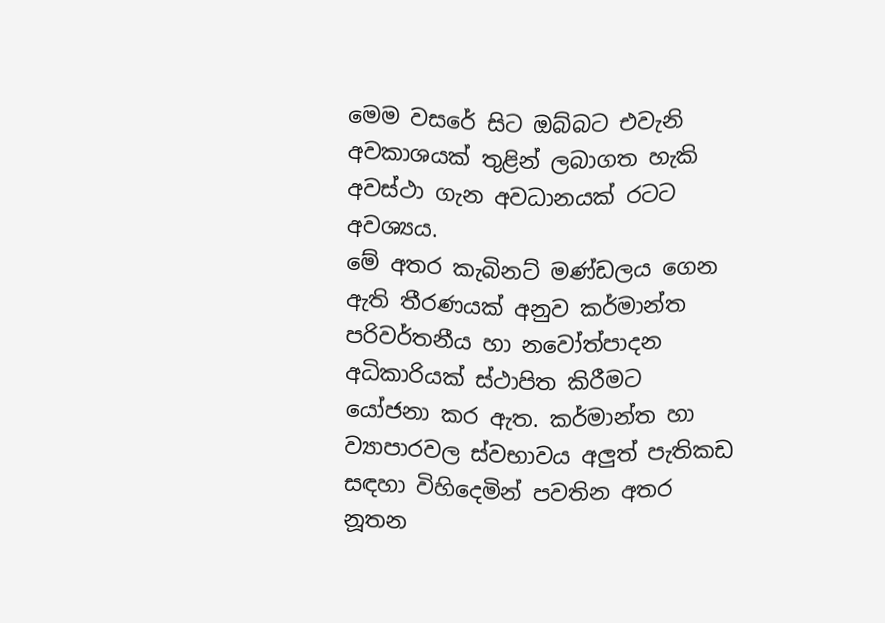මෙම වසරේ සිට ඔබ්බට එවැනි අවකාශයක් තුළින් ලබාගත හැකි අවස්ථා ගැන අවධානයක් රටට අවශ්‍යය.
මේ අතර කැබිනට් මණ්ඩලය ගෙන ඇති තීරණයක් අනුව කර්මාන්ත පරිවර්තනීය හා නවෝත්පාදන අධිකාරියක් ස්ථාපිත කිරීමට යෝජනා කර ඇත. කර්මාන්ත හා ව්‍යාපාරවල ස්වභාවය අලුත් පැතිකඩ සඳහා විහිදෙමින් පවතින අතර නූතන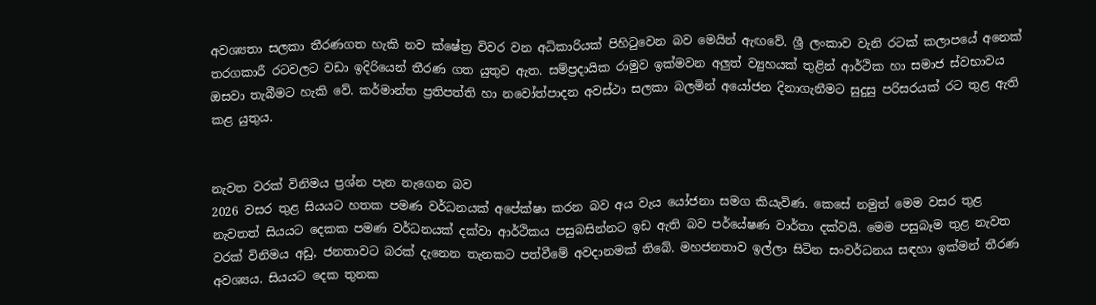අවශ්‍යතා සලකා තීරණගත හැකි නව ක්ෂේත්‍ර විවර වන අධිකාරියක් පිහිටුවෙන බව මෙයින් ඇඟවේ. ශ්‍රී ලංකාව වැනි රටක් කලාපයේ අනෙක් තරගකාරී රටවලට වඩා ඉදිරියෙන් තීරණ ගත යුතුව ඇත. සම්ප්‍රදායික රාමුව ඉක්මවන අලුත් ව්‍යුහයක් තුළින් ආර්ථික හා සමාජ ස්වභාවය ඔසවා තැබීමට හැකි වේ. කර්මාන්ත ප්‍රතිපත්ති හා නවෝත්පාදන අවස්ථා සලකා බලමින් අයෝජන දිනාගැනීමට සුදුසු පරිසරයක් රට තුළ ඇති කළ යුතුය.


නැවත වරක් විනිමය ප්‍රශ්න පැන නැගෙන බව
2026 වසර තුළ සියයට හතක පමණ වර්ධනයක් අපේක්ෂා කරන බව අය වැය යෝජනා සමග කියැවිණ. කෙසේ නමුත් මෙම වසර තුළ නැවතත් සියයට දෙකක පමණ වර්ධනයක් දක්වා ආර්ථිකය පසුබසින්නට ඉඩ ඇති බව පර්යේෂණ වාර්තා දක්වයි. මෙම පසුබෑම තුළ නැවත වරක් විනිමය අඩු, ජනතාවට බරක් දැනෙන තැනකට පත්වීමේ අවදානමක් තිබේ. මහජනතාව ඉල්ලා සිටින සංවර්ධනය සඳහා ඉක්මන් තීරණ අවශ්‍යය. සියයට දෙක තුනක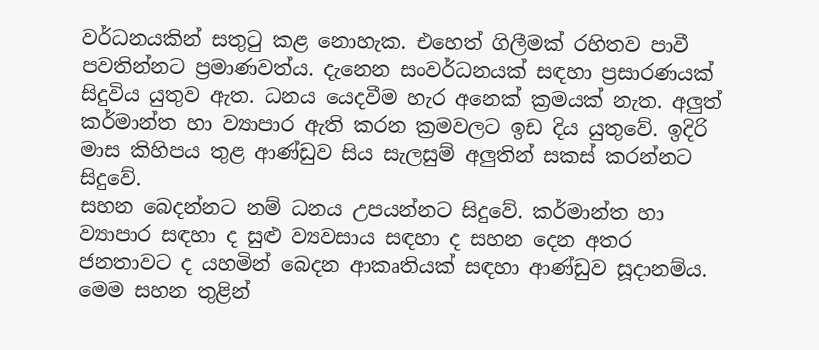වර්ධනයකින් සතුටු කළ නොහැක. එහෙත් ගිලීමක් රහිතව පාවී පවතින්නට ප්‍රමාණවත්ය. දැනෙන සංවර්ධනයක් සඳහා ප්‍රසාරණයක් සිදුවිය යුතුව ඇත. ධනය යෙදවීම හැර අනෙක් ක්‍රමයක් නැත. අලුත් කර්මාන්ත හා ව්‍යාපාර ඇති කරන ක්‍රමවලට ඉඩ දිය යුතුවේ. ඉදිරි මාස කිහිපය තුළ ආණ්ඩුව සිය සැලසුම් අලුතින් සකස් කරන්නට සිදුවේ.
සහන බෙදන්නට නම් ධනය උපයන්නට සිදුවේ. කර්මාන්ත හා ව්‍යාපාර සඳහා ද සුළු ව්‍යවසාය සඳහා ද සහන දෙන අතර ජනතාවට ද යහමින් බෙදන ආකෘතියක් සඳහා ආණ්ඩුව සූදානම්ය. මෙම සහන තුළින්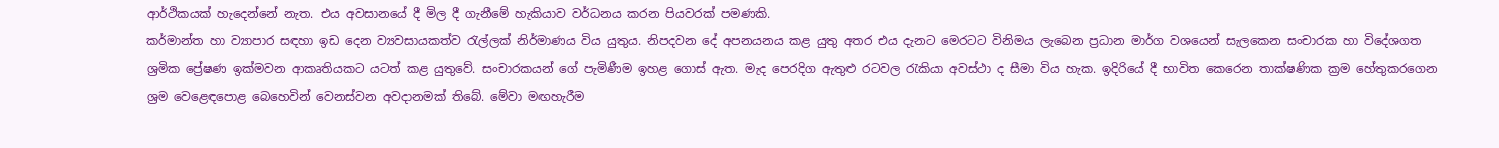ආර්ථිකයක් හැදෙන්නේ නැත. එය අවසානයේ දී මිල දී ගැනීමේ හැකියාව වර්ධනය කරන පියවරක් පමණකි.
කර්මාන්ත හා ව්‍යාපාර සඳහා ඉඩ දෙන ව්‍යවසායකත්ව රැල්ලක් නිර්මාණය විය යුතුය. නිපදවන දේ අපනයනය කළ යුතු අතර එය දැනට මෙරටට විනිමය ලැබෙන ප්‍රධාන මාර්ග වශයෙන් සැලකෙන සංචාරක හා විදේශගත ශ්‍රමික ප්‍රේෂණ ඉක්මවන ආකෘතියකට යටත් කළ යුතුවේ. සංචාරකයන් ගේ පැමිණීම ඉහළ ගොස් ඇත. මැද පෙරදිග ඇතුළු රටවල රැකියා අවස්ථා ද සීමා විය හැක. ඉදිරියේ දී භාවිත කෙරෙන තාක්ෂණික ක්‍රම හේතුකරගෙන ශ්‍රම වෙළෙඳපොළ බෙහෙවින් වෙනස්වන අවදානමක් තිබේ. මේවා මඟහැරීම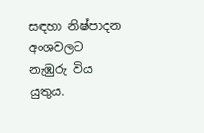සඳහා නිෂ්පාදන අංශවලට නැඹුරු විය යුතුය.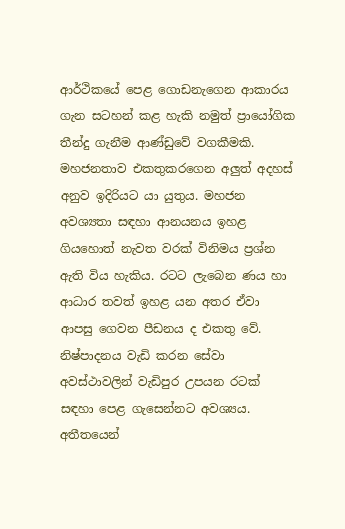ආර්ථිකයේ පෙළ ගොඩනැගෙන ආකාරය ගැන සටහන් කළ හැකි නමුත් ප්‍රායෝගික තීන්දු ගැනීම ආණ්ඩුවේ වගකීමකි. මහජනතාව එකතුකරගෙන අලුත් අදහස් අනුව ඉදිරියට යා යුතුය. මහජන අවශ්‍යතා සඳහා ආනයනය ඉහළ ගියහොත් නැවත වරක් විනිමය ප්‍රශ්න ඇති විය හැකිය. රටට ලැබෙන ණය හා ආධාර තවත් ඉහළ යන අතර ඒවා ආපසු ගෙවන පීඩනය ද එකතු වේ. නිෂ්පාදනය වැඩි කරන සේවා අවස්ථාවලින් වැඩිපුර උපයන රටක් සඳහා පෙළ ගැසෙන්නට අවශ්‍යය. අතීතයෙන්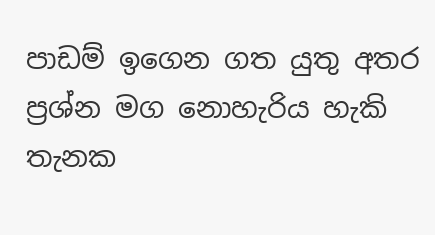පාඩම් ඉගෙන ගත යුතු අතර ප්‍රශ්න මග නොහැරිය හැකි තැනක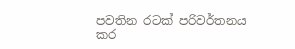පවතින රටක් පරිවර්තනය කර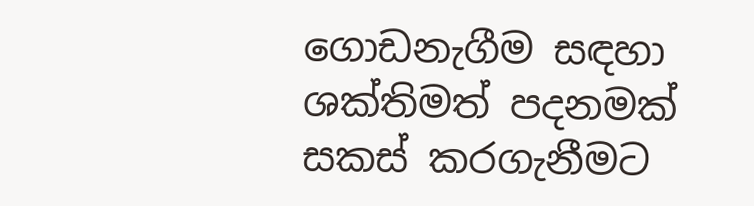ගොඩනැගීම සඳහා ශක්තිමත් පදනමක් සකස් කරගැනීමට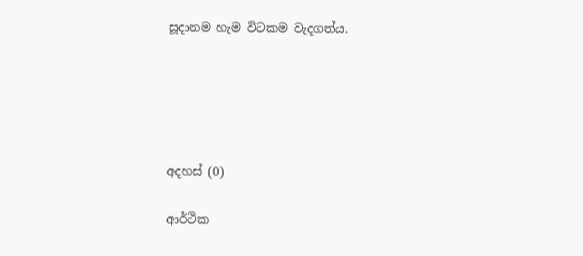සූදානම හැම විටකම වැදගත්ය.





අදහස් (0)

ආර්ථික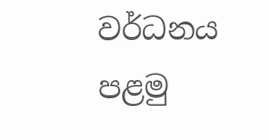වර්ධනය පළමු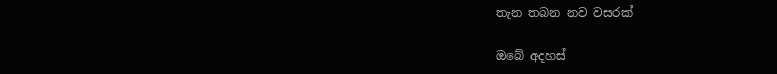තැන තබන නව වසරක්

ඔබේ අදහස්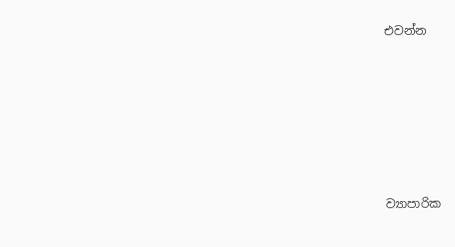එවන්න






ව්‍යාපාරික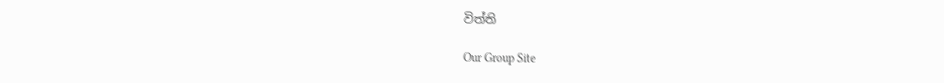විත්ති

Our Group Site